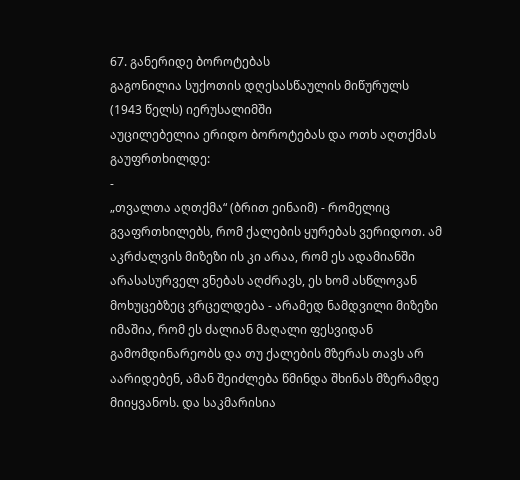67. განერიდე ბოროტებას
გაგონილია სუქოთის დღესასწაულის მიწურულს
(1943 წელს) იერუსალიმში
აუცილებელია ერიდო ბოროტებას და ოთხ აღთქმას გაუფრთხილდე:
-
„თვალთა აღთქმა“ (ბრით ეინაიმ) - რომელიც გვაფრთხილებს, რომ ქალების ყურებას ვერიდოთ. ამ აკრძალვის მიზეზი ის კი არაა, რომ ეს ადამიანში არასასურველ ვნებას აღძრავს, ეს ხომ ასწლოვან მოხუცებზეც ვრცელდება - არამედ ნამდვილი მიზეზი იმაშია, რომ ეს ძალიან მაღალი ფესვიდან გამომდინარეობს და თუ ქალების მზერას თავს არ აარიდებენ, ამან შეიძლება წმინდა შხინას მზერამდე მიიყვანოს. და საკმარისია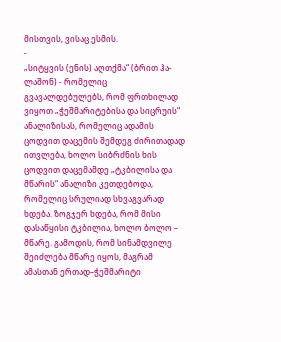მისთვის, ვისაც ესმის.
-
„სიტყვის (ენის) აღთქმა“ (ბრით ჰა-ლაშონ) - რომელიც გვავალდებულებს, რომ ფრთხილად ვიყოთ „ჭეშმარიტებისა და სიცრუის“ ანალიზისას, რომელიც ადამის ცოდვით დაცემის შემდეგ ძირითადად ითვლება, ხოლო სიბრძნის ხის ცოდვით დაცემამდე „ტკბილისა და მწარის“ ანალიზი კეთდებოდა, რომელიც სრულიად სხვაგვარად ხდება. ზოგჯერ ხდება, რომ მისი დასაწყისი ტკბილია, ხოლო ბოლო – მწარე. გამოდის, რომ სინამდვილე შეიძლება მწარე იყოს, მაგრამ ამასთან ერთად–ჭეშმარიტი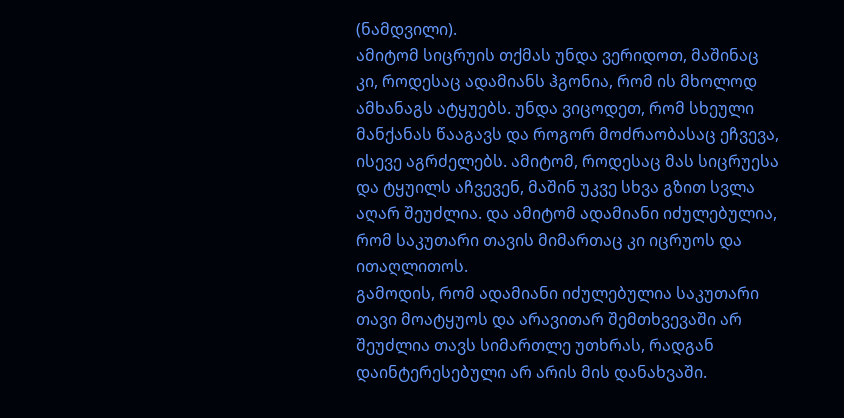(ნამდვილი).
ამიტომ სიცრუის თქმას უნდა ვერიდოთ, მაშინაც კი, როდესაც ადამიანს ჰგონია, რომ ის მხოლოდ ამხანაგს ატყუებს. უნდა ვიცოდეთ, რომ სხეული მანქანას წააგავს და როგორ მოძრაობასაც ეჩვევა, ისევე აგრძელებს. ამიტომ, როდესაც მას სიცრუესა და ტყუილს აჩვევენ, მაშინ უკვე სხვა გზით სვლა აღარ შეუძლია. და ამიტომ ადამიანი იძულებულია, რომ საკუთარი თავის მიმართაც კი იცრუოს და ითაღლითოს.
გამოდის, რომ ადამიანი იძულებულია საკუთარი თავი მოატყუოს და არავითარ შემთხვევაში არ შეუძლია თავს სიმართლე უთხრას, რადგან დაინტერესებული არ არის მის დანახვაში.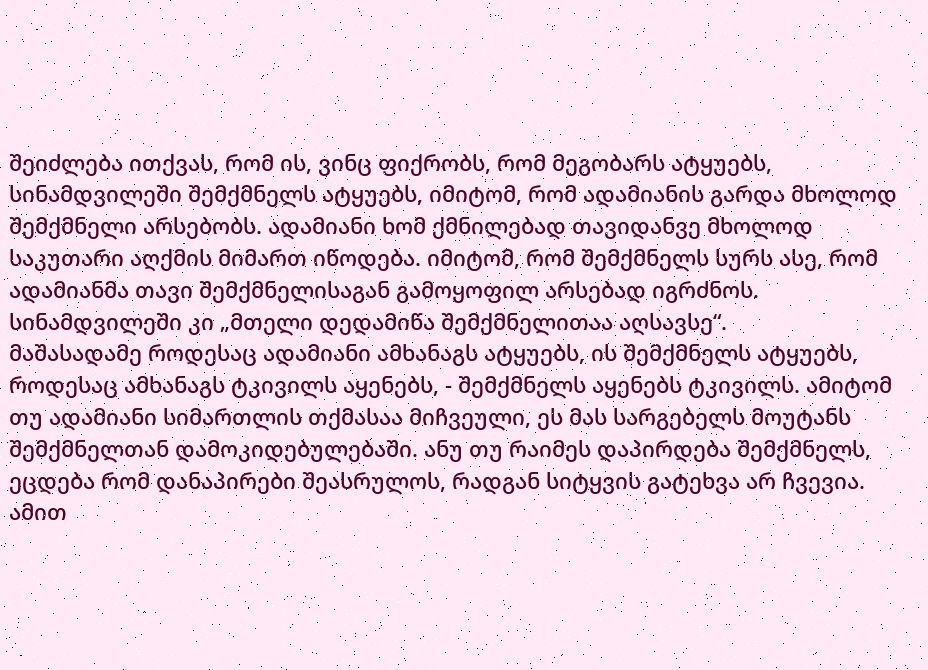შეიძლება ითქვას, რომ ის, ვინც ფიქრობს, რომ მეგობარს ატყუებს, სინამდვილეში შემქმნელს ატყუებს, იმიტომ, რომ ადამიანის გარდა მხოლოდ შემქმნელი არსებობს. ადამიანი ხომ ქმნილებად თავიდანვე მხოლოდ საკუთარი აღქმის მიმართ იწოდება. იმიტომ, რომ შემქმნელს სურს ასე, რომ ადამიანმა თავი შემქმნელისაგან გამოყოფილ არსებად იგრძნოს. სინამდვილეში კი „მთელი დედამიწა შემქმნელითაა აღსავსე“.
მაშასადამე როდესაც ადამიანი ამხანაგს ატყუებს, ის შემქმნელს ატყუებს, როდესაც ამხანაგს ტკივილს აყენებს, - შემქმნელს აყენებს ტკივილს. ამიტომ თუ ადამიანი სიმართლის თქმასაა მიჩვეული, ეს მას სარგებელს მოუტანს შემქმნელთან დამოკიდებულებაში. ანუ თუ რაიმეს დაპირდება შემქმნელს, ეცდება რომ დანაპირები შეასრულოს, რადგან სიტყვის გატეხვა არ ჩვევია. ამით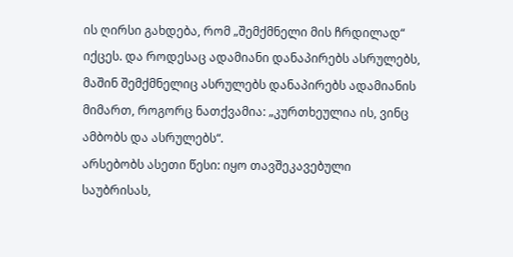ის ღირსი გახდება, რომ „შემქმნელი მის ჩრდილად“ იქცეს. და როდესაც ადამიანი დანაპირებს ასრულებს, მაშინ შემქმნელიც ასრულებს დანაპირებს ადამიანის მიმართ, როგორც ნათქვამია: „კურთხეულია ის, ვინც ამბობს და ასრულებს“.
არსებობს ასეთი წესი: იყო თავშეკავებული საუბრისას,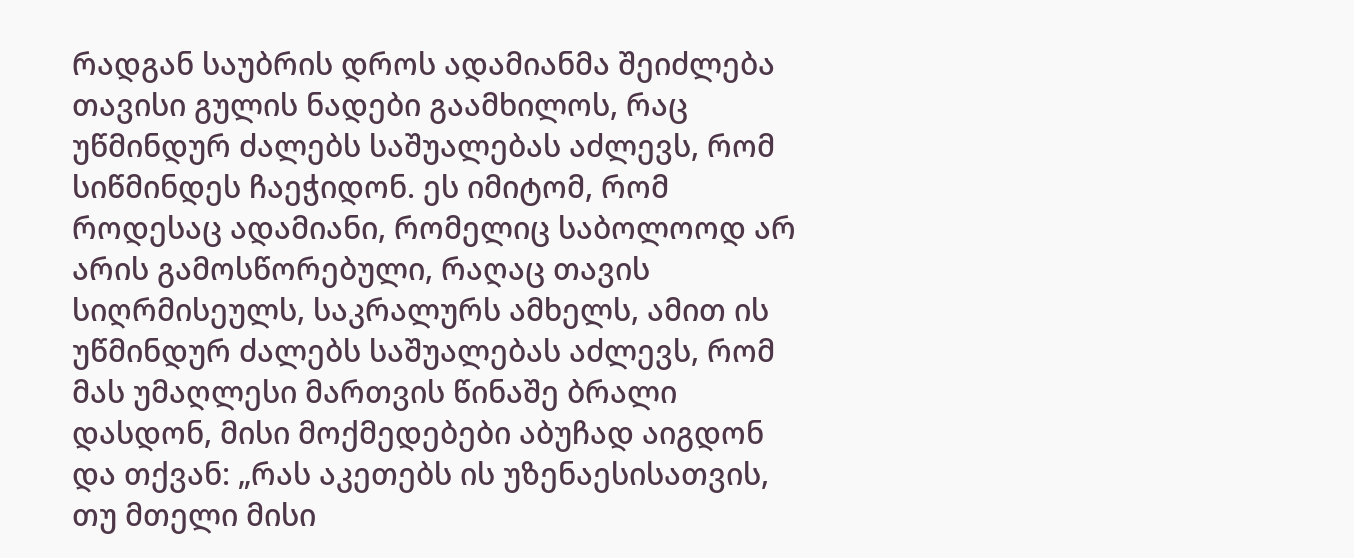რადგან საუბრის დროს ადამიანმა შეიძლება თავისი გულის ნადები გაამხილოს, რაც უწმინდურ ძალებს საშუალებას აძლევს, რომ სიწმინდეს ჩაეჭიდონ. ეს იმიტომ, რომ როდესაც ადამიანი, რომელიც საბოლოოდ არ არის გამოსწორებული, რაღაც თავის სიღრმისეულს, საკრალურს ამხელს, ამით ის უწმინდურ ძალებს საშუალებას აძლევს, რომ მას უმაღლესი მართვის წინაშე ბრალი დასდონ, მისი მოქმედებები აბუჩად აიგდონ და თქვან: „რას აკეთებს ის უზენაესისათვის, თუ მთელი მისი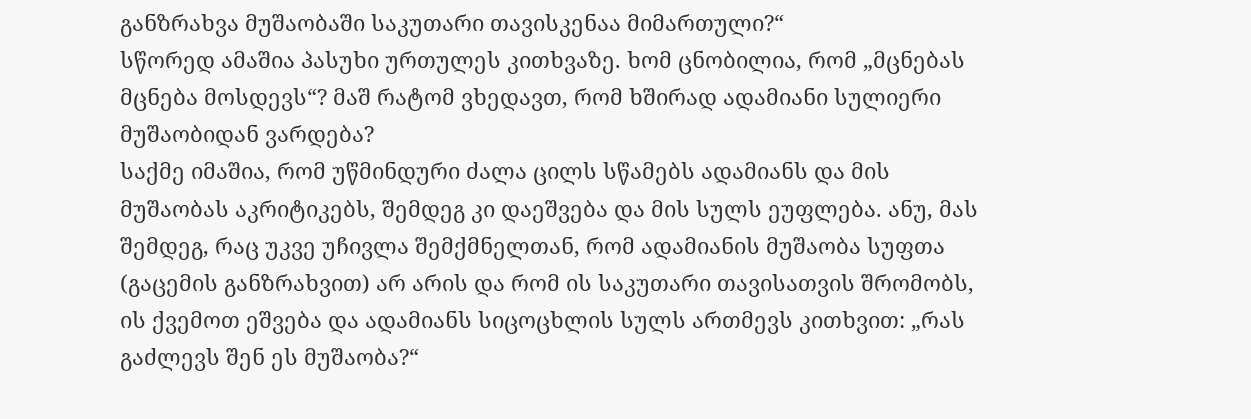განზრახვა მუშაობაში საკუთარი თავისკენაა მიმართული?“
სწორედ ამაშია პასუხი ურთულეს კითხვაზე. ხომ ცნობილია, რომ „მცნებას მცნება მოსდევს“? მაშ რატომ ვხედავთ, რომ ხშირად ადამიანი სულიერი მუშაობიდან ვარდება?
საქმე იმაშია, რომ უწმინდური ძალა ცილს სწამებს ადამიანს და მის მუშაობას აკრიტიკებს, შემდეგ კი დაეშვება და მის სულს ეუფლება. ანუ, მას შემდეგ, რაც უკვე უჩივლა შემქმნელთან, რომ ადამიანის მუშაობა სუფთა (გაცემის განზრახვით) არ არის და რომ ის საკუთარი თავისათვის შრომობს, ის ქვემოთ ეშვება და ადამიანს სიცოცხლის სულს ართმევს კითხვით: „რას გაძლევს შენ ეს მუშაობა?“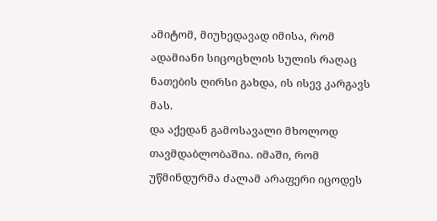ამიტომ, მიუხედავად იმისა, რომ ადამიანი სიცოცხლის სულის რაღაც ნათების ღირსი გახდა, ის ისევ კარგავს მას.
და აქედან გამოსავალი მხოლოდ თავმდაბლობაშია. იმაში, რომ უწმინდურმა ძალამ არაფერი იცოდეს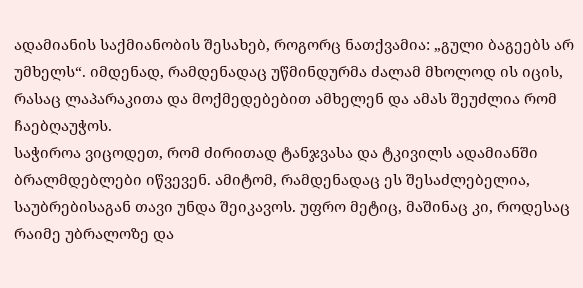ადამიანის საქმიანობის შესახებ, როგორც ნათქვამია: „გული ბაგეებს არ უმხელს“. იმდენად, რამდენადაც უწმინდურმა ძალამ მხოლოდ ის იცის, რასაც ლაპარაკითა და მოქმედებებით ამხელენ და ამას შეუძლია რომ ჩაებღაუჭოს.
საჭიროა ვიცოდეთ, რომ ძირითად ტანჯვასა და ტკივილს ადამიანში ბრალმდებლები იწვევენ. ამიტომ, რამდენადაც ეს შესაძლებელია, საუბრებისაგან თავი უნდა შეიკავოს. უფრო მეტიც, მაშინაც კი, როდესაც რაიმე უბრალოზე და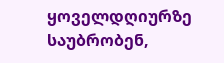ყოველდღიურზე საუბრობენ,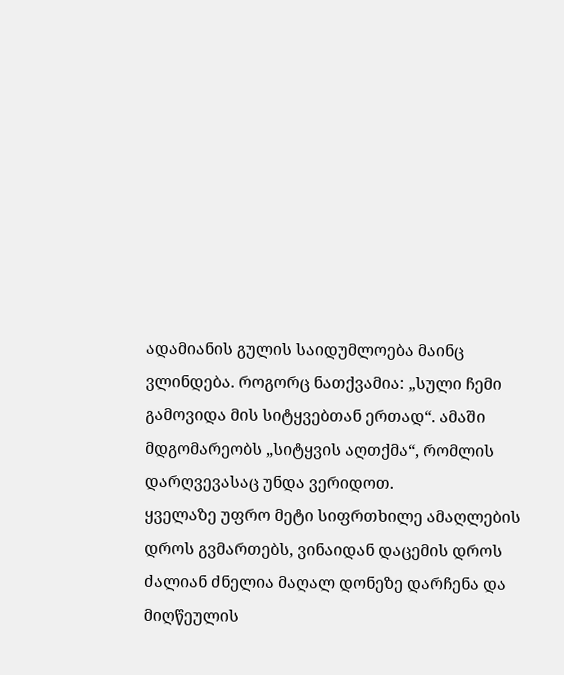ადამიანის გულის საიდუმლოება მაინც ვლინდება. როგორც ნათქვამია: „სული ჩემი გამოვიდა მის სიტყვებთან ერთად“. ამაში მდგომარეობს „სიტყვის აღთქმა“, რომლის დარღვევასაც უნდა ვერიდოთ.
ყველაზე უფრო მეტი სიფრთხილე ამაღლების დროს გვმართებს, ვინაიდან დაცემის დროს ძალიან ძნელია მაღალ დონეზე დარჩენა და მიღწეულის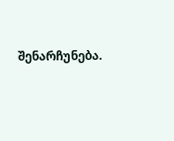შენარჩუნება.